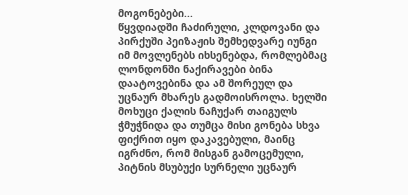მოგონებები...
წყვდიადში ჩაძირული, კლდოვანი და პირქუში პეიზაჟის შემხედვარე იუნგი იმ მოვლენებს იხსენებდა, რომლებმაც ლონდონში ნაქირავები ბინა დაატოვებინა და ამ შორეულ და უცნაურ მხარეს გადმოისროლა. ხელში მოხუცი ქალის ნაჩუქარ თაიგულს ჭმუჭნიდა და თუმცა მისი გონება სხვა ფიქრით იყო დაკავებული, მაინც იგრძნო, რომ მისგან გამოცემული, პიტნის მსუბუქი სურნელი უცნაურ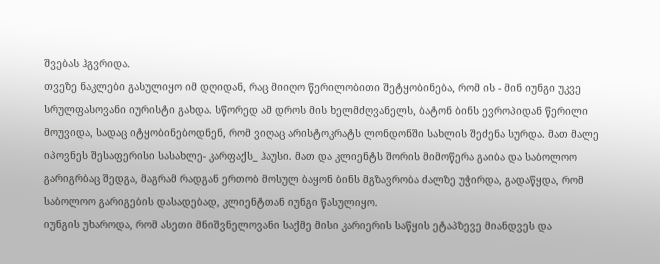შვებას ჰგვრიდა.
თვეზე ნაკლები გასულიყო იმ დღიდან, რაც მიიღო წერილობითი შეტყობინება, რომ ის - მინ იუნგი უკვე სრულფასოვანი იურისტი გახდა. სწორედ ამ დროს მის ხელმძღვანელს, ბატონ ბინს ევროპიდან წერილი მოუვიდა, სადაც იტყობინებოდნენ, რომ ვიღაც არისტოკრატს ლონდონში სახლის შეძენა სურდა. მათ მალე იპოვნეს შესაფერისი სასახლე- კარფაქს_ ჰაუსი. მათ და კლიენტს შორის მიმოწერა გაიბა და საბოლოო გარიგრბაც შედგა, მაგრამ რადგან ერთობ მოსულ ბაყონ ბინს მგზავრობა ძალზე უჭირდა, გადაწყდა, რომ საბოლოო გარიგების დასადებად, კლიენტთან იუნგი წასულიყო.
იუნგის უხაროდა, რომ ასეთი მნიშვნელოვანი საქმე მისი კარიერის საწყის ეტაპზევე მიანდვეს და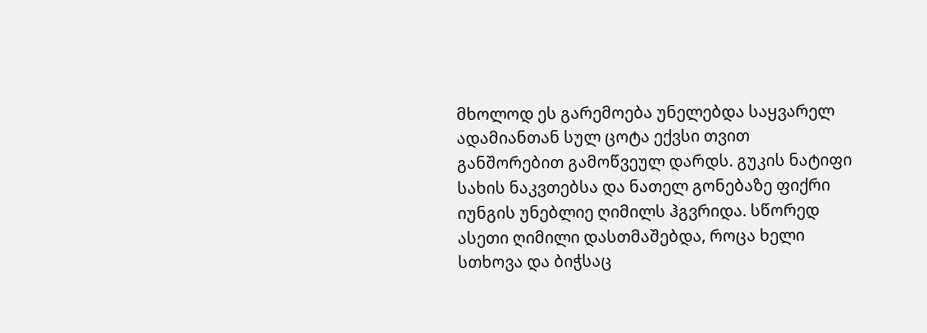მხოლოდ ეს გარემოება უნელებდა საყვარელ ადამიანთან სულ ცოტა ექვსი თვით განშორებით გამოწვეულ დარდს. გუკის ნატიფი სახის ნაკვთებსა და ნათელ გონებაზე ფიქრი იუნგის უნებლიე ღიმილს ჰგვრიდა. სწორედ ასეთი ღიმილი დასთმაშებდა, როცა ხელი სთხოვა და ბიჭსაც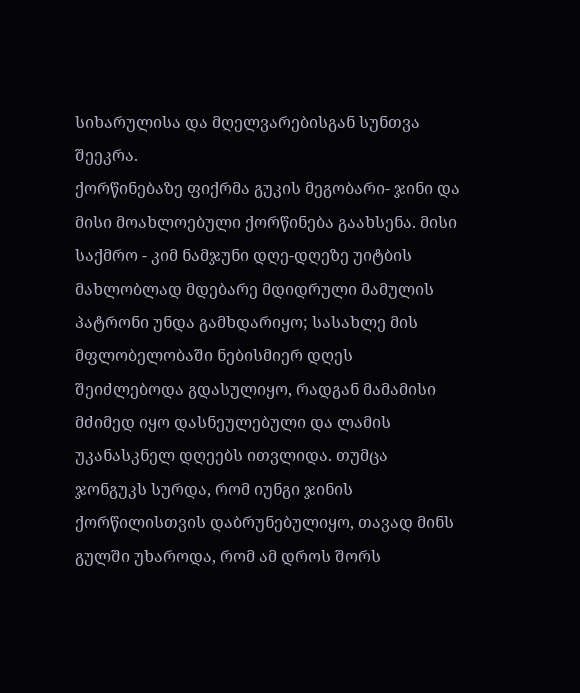სიხარულისა და მღელვარებისგან სუნთვა შეეკრა.
ქორწინებაზე ფიქრმა გუკის მეგობარი- ჯინი და მისი მოახლოებული ქორწინება გაახსენა. მისი საქმრო - კიმ ნამჯუნი დღე-დღეზე უიტბის მახლობლად მდებარე მდიდრული მამულის პატრონი უნდა გამხდარიყო; სასახლე მის მფლობელობაში ნებისმიერ დღეს შეიძლებოდა გდასულიყო, რადგან მამამისი მძიმედ იყო დასნეულებული და ლამის უკანასკნელ დღეებს ითვლიდა. თუმცა ჯონგუკს სურდა, რომ იუნგი ჯინის ქორწილისთვის დაბრუნებულიყო, თავად მინს გულში უხაროდა, რომ ამ დროს შორს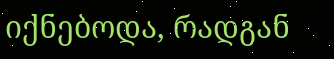იქნებოდა, რადგან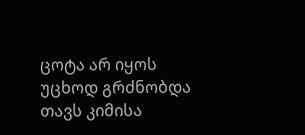ცოტა არ იყოს უცხოდ გრძნობდა თავს კიმისა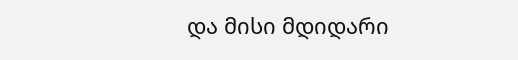და მისი მდიდარი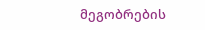მეგობრების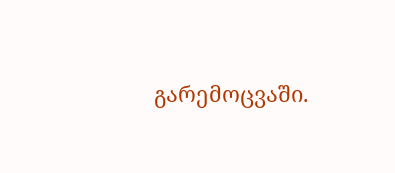გარემოცვაში.